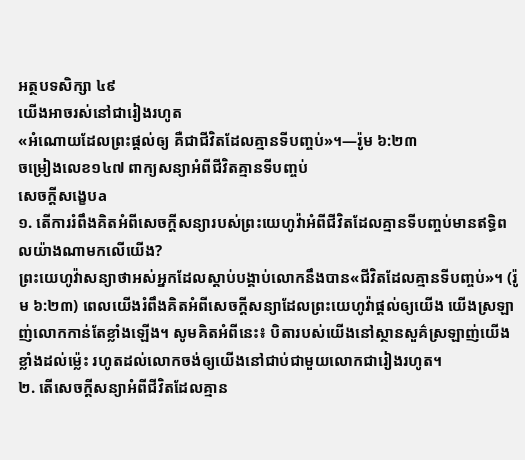អត្ថបទសិក្សា ៤៩
យើងអាចរស់នៅជារៀងរហូត
«អំណោយដែលព្រះផ្ដល់ឲ្យ គឺជាជីវិតដែលគ្មានទីបញ្ចប់»។—រ៉ូម ៦:២៣
ចម្រៀងលេខ១៤៧ ពាក្យសន្យាអំពីជីវិតគ្មានទីបញ្ចប់
សេចក្ដីសង្ខេបa
១. តើការរំពឹងគិតអំពីសេចក្ដីសន្យារបស់ព្រះយេហូវ៉ាអំពីជីវិតដែលគ្មានទីបញ្ចប់មានឥទ្ធិពលយ៉ាងណាមកលើយើង?
ព្រះយេហូវ៉ាសន្យាថាអស់អ្នកដែលស្ដាប់បង្គាប់លោកនឹងបាន«ជីវិតដែលគ្មានទីបញ្ចប់»។ (រ៉ូម ៦:២៣) ពេលយើងរំពឹងគិតអំពីសេចក្ដីសន្យាដែលព្រះយេហូវ៉ាផ្ដល់ឲ្យយើង យើងស្រឡាញ់លោកកាន់តែខ្លាំងឡើង។ សូមគិតអំពីនេះ៖ បិតារបស់យើងនៅស្ថានសួគ៌ស្រឡាញ់យើងខ្លាំងដល់ម្ល៉េះ រហូតដល់លោកចង់ឲ្យយើងនៅជាប់ជាមួយលោកជារៀងរហូត។
២. តើសេចក្ដីសន្យាអំពីជីវិតដែលគ្មាន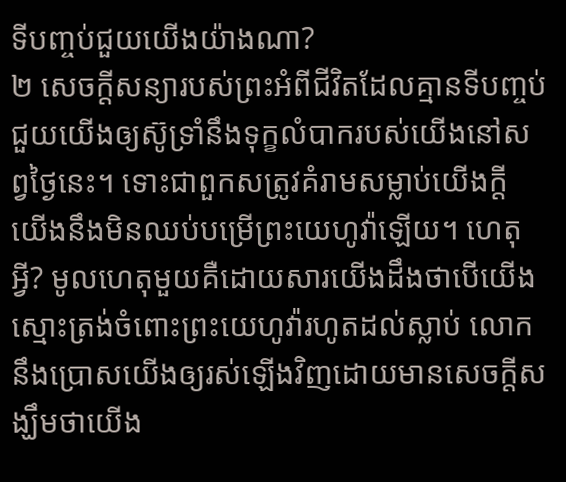ទីបញ្ចប់ជួយយើងយ៉ាងណា?
២ សេចក្ដីសន្យារបស់ព្រះអំពីជីវិតដែលគ្មានទីបញ្ចប់ ជួយយើងឲ្យស៊ូទ្រាំនឹងទុក្ខលំបាករបស់យើងនៅសព្វថ្ងៃនេះ។ ទោះជាពួកសត្រូវគំរាមសម្លាប់យើងក្ដី យើងនឹងមិនឈប់បម្រើព្រះយេហូវ៉ាឡើយ។ ហេតុអ្វី? មូលហេតុមួយគឺដោយសារយើងដឹងថាបើយើងស្មោះត្រង់ចំពោះព្រះយេហូវ៉ារហូតដល់ស្លាប់ លោកនឹងប្រោសយើងឲ្យរស់ឡើងវិញដោយមានសេចក្ដីសង្ឃឹមថាយើង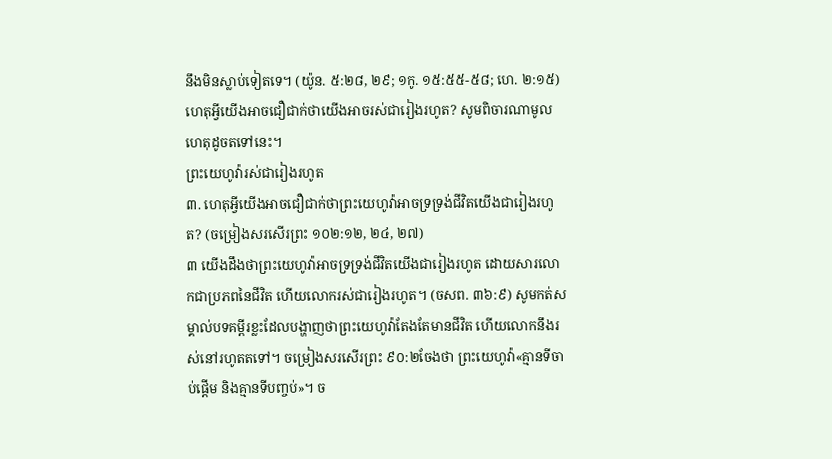នឹងមិនស្លាប់ទៀតទេ។ (យ៉ូន. ៥:២៨, ២៩; ១កូ. ១៥:៥៥-៥៨; ហេ. ២:១៥) ហេតុអ្វីយើងអាចជឿជាក់ថាយើងអាចរស់ជារៀងរហូត? សូមពិចារណាមូលហេតុដូចតទៅនេះ។
ព្រះយេហូវ៉ារស់ជារៀងរហូត
៣. ហេតុអ្វីយើងអាចជឿជាក់ថាព្រះយេហូវ៉ាអាចទ្រទ្រង់ជីវិតយើងជារៀងរហូត? (ចម្រៀងសរសើរព្រះ ១០២:១២, ២៤, ២៧)
៣ យើងដឹងថាព្រះយេហូវ៉ាអាចទ្រទ្រង់ជីវិតយើងជារៀងរហូត ដោយសារលោកជាប្រភពនៃជីវិត ហើយលោករស់ជារៀងរហូត។ (ចសព. ៣៦:៩) សូមកត់សម្គាល់បទគម្ពីរខ្លះដែលបង្ហាញថាព្រះយេហូវ៉ាតែងតែមានជីវិត ហើយលោកនឹងរស់នៅរហូតតទៅ។ ចម្រៀងសរសើរព្រះ ៩០:២ចែងថា ព្រះយេហូវ៉ា«គ្មានទីចាប់ផ្ដើម និងគ្មានទីបញ្ចប់»។ ច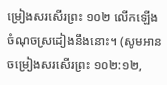ម្រៀងសរសើរព្រះ ១០២ លើកឡើងចំណុចស្រដៀងនឹងនោះ។ (សូមអាន ចម្រៀងសរសើរព្រះ ១០២:១២,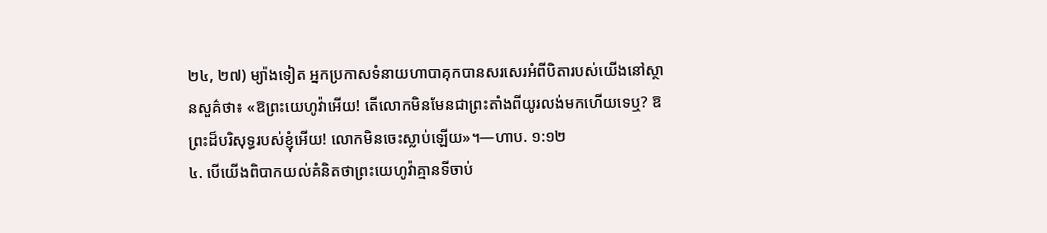២៤, ២៧) ម្យ៉ាងទៀត អ្នកប្រកាសទំនាយហាបាគុកបានសរសេរអំពីបិតារបស់យើងនៅស្ថានសួគ៌ថា៖ «ឱព្រះយេហូវ៉ាអើយ! តើលោកមិនមែនជាព្រះតាំងពីយូរលង់មកហើយទេឬ? ឱព្រះដ៏បរិសុទ្ធរបស់ខ្ញុំអើយ! លោកមិនចេះស្លាប់ឡើយ»។—ហាប. ១:១២
៤. បើយើងពិបាកយល់គំនិតថាព្រះយេហូវ៉ាគ្មានទីចាប់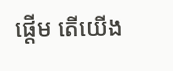ផ្ដើម តើយើង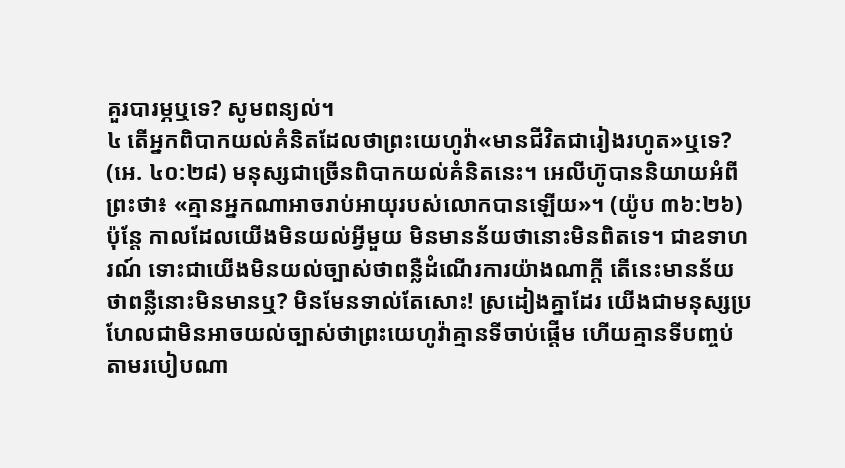គួរបារម្ភឬទេ? សូមពន្យល់។
៤ តើអ្នកពិបាកយល់គំនិតដែលថាព្រះយេហូវ៉ា«មានជីវិតជារៀងរហូត»ឬទេ? (អេ. ៤០:២៨) មនុស្សជាច្រើនពិបាកយល់គំនិតនេះ។ អេលីហ៊ូបាននិយាយអំពីព្រះថា៖ «គ្មានអ្នកណាអាចរាប់អាយុរបស់លោកបានឡើយ»។ (យ៉ូប ៣៦:២៦) ប៉ុន្តែ កាលដែលយើងមិនយល់អ្វីមួយ មិនមានន័យថានោះមិនពិតទេ។ ជាឧទាហរណ៍ ទោះជាយើងមិនយល់ច្បាស់ថាពន្លឺដំណើរការយ៉ាងណាក្ដី តើនេះមានន័យថាពន្លឺនោះមិនមានឬ? មិនមែនទាល់តែសោះ! ស្រដៀងគ្នាដែរ យើងជាមនុស្សប្រហែលជាមិនអាចយល់ច្បាស់ថាព្រះយេហូវ៉ាគ្មានទីចាប់ផ្ដើម ហើយគ្មានទីបញ្ចប់តាមរបៀបណា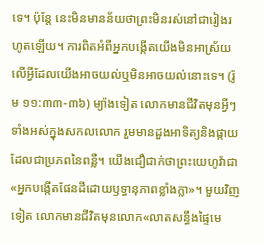ទេ។ ប៉ុន្តែ នេះមិនមានន័យថាព្រះមិនរស់នៅជារៀងរហូតឡើយ។ ការពិតអំពីអ្នកបង្កើតយើងមិនអាស្រ័យលើអ្វីដែលយើងអាចយល់ឬមិនអាចយល់នោះទេ។ (រ៉ូម ១១:៣៣-៣៦) ម្យ៉ាងទៀត លោកមានជីវិតមុនអ្វីៗទាំងអស់ក្នុងសកលលោក រួមមានដួងអាទិត្យនិងផ្កាយ ដែលជាប្រភពនៃពន្លឺ។ យើងជឿជាក់ថាព្រះយេហូវ៉ាជា«អ្នកបង្កើតផែនដីដោយឫទ្ធានុភាពខ្លាំងក្លា»។ មួយវិញទៀត លោកមានជីវិតមុនលោក«លាតសន្ធឹងផ្ទៃមេ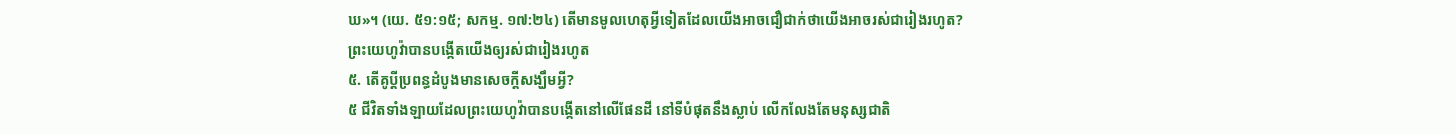ឃ»។ (យេ. ៥១:១៥; សកម្ម. ១៧:២៤) តើមានមូលហេតុអ្វីទៀតដែលយើងអាចជឿជាក់ថាយើងអាចរស់ជារៀងរហូត?
ព្រះយេហូវ៉ាបានបង្កើតយើងឲ្យរស់ជារៀងរហូត
៥. តើគូប្ដីប្រពន្ធដំបូងមានសេចក្ដីសង្ឃឹមអ្វី?
៥ ជីវិតទាំងឡាយដែលព្រះយេហូវ៉ាបានបង្កើតនៅលើផែនដី នៅទីបំផុតនឹងស្លាប់ លើកលែងតែមនុស្សជាតិ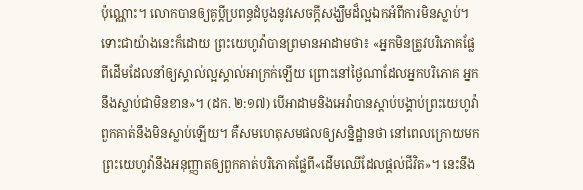ប៉ុណ្ណោះ។ លោកបានឲ្យគូប្ដីប្រពន្ធដំបូងនូវសេចក្ដីសង្ឃឹមដ៏ល្អឯកអំពីការមិនស្លាប់។ ទោះជាយ៉ាងនេះក៏ដោយ ព្រះយេហូវ៉ាបានព្រមានអាដាមថា៖ «អ្នកមិនត្រូវបរិភោគផ្លែពីដើមដែលនាំឲ្យស្គាល់ល្អស្គាល់អាក្រក់ឡើយ ព្រោះនៅថ្ងៃណាដែលអ្នកបរិភោគ អ្នកនឹងស្លាប់ជាមិនខាន»។ (ដក. ២:១៧) បើអាដាមនិងអេវ៉ាបានស្ដាប់បង្គាប់ព្រះយេហូវ៉ា ពួកគាត់នឹងមិនស្លាប់ឡើយ។ គឺសមហេតុសមផលឲ្យសន្និដ្ឋានថា នៅពេលក្រោយមកព្រះយេហូវ៉ានឹងអនុញ្ញាតឲ្យពួកគាត់បរិភោគផ្លែពី«ដើមឈើដែលផ្ដល់ជីវិត»។ នេះនឹង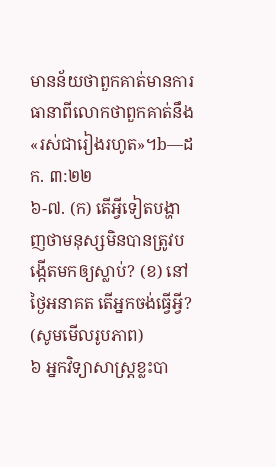មានន័យថាពួកគាត់មានការធានាពីលោកថាពួកគាត់នឹង«រស់ជារៀងរហូត»។b—ដក. ៣:២២
៦-៧. (ក) តើអ្វីទៀតបង្ហាញថាមនុស្សមិនបានត្រូវបង្កើតមកឲ្យស្លាប់? (ខ) នៅថ្ងៃអនាគត តើអ្នកចង់ធ្វើអ្វី? (សូមមើលរូបភាព)
៦ អ្នកវិទ្យាសាស្ត្រខ្លះបា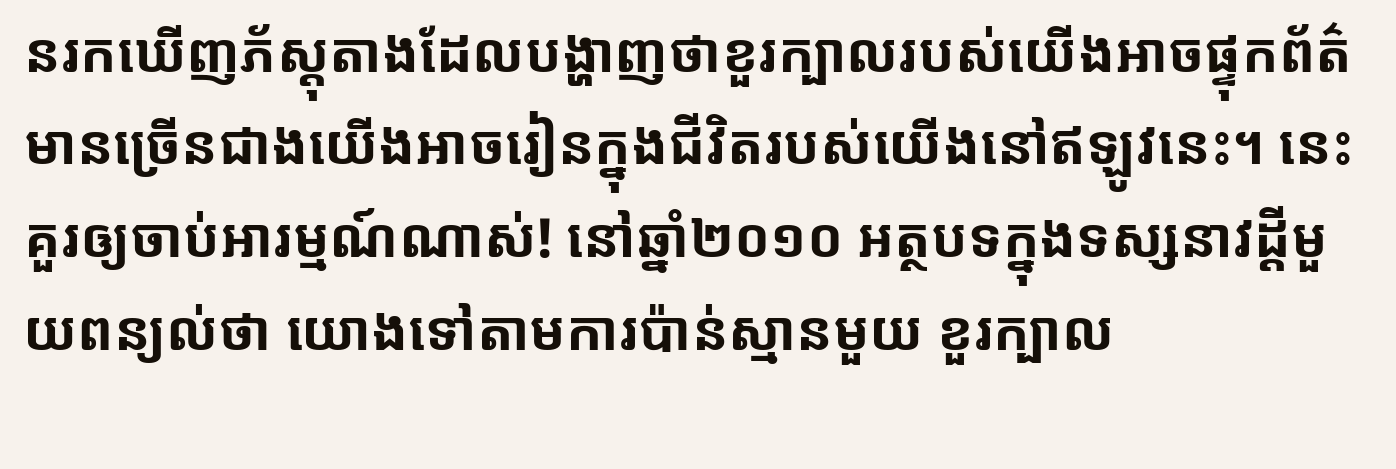នរកឃើញភ័ស្តុតាងដែលបង្ហាញថាខួរក្បាលរបស់យើងអាចផ្ទុកព័ត៌មានច្រើនជាងយើងអាចរៀនក្នុងជីវិតរបស់យើងនៅឥឡូវនេះ។ នេះគួរឲ្យចាប់អារម្មណ៍ណាស់! នៅឆ្នាំ២០១០ អត្ថបទក្នុងទស្សនាវដ្ដីមួយពន្យល់ថា យោងទៅតាមការប៉ាន់ស្មានមួយ ខួរក្បាល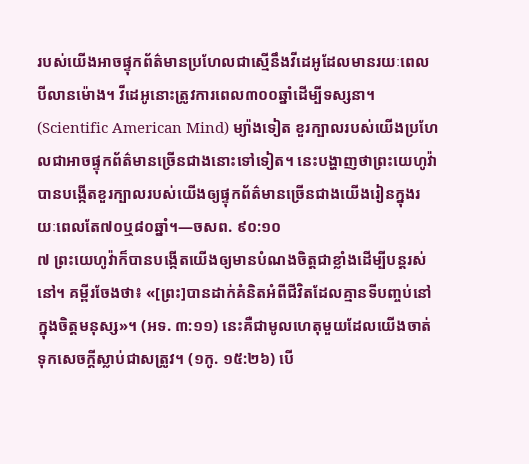របស់យើងអាចផ្ទុកព័ត៌មានប្រហែលជាស្មើនឹងវីដេអូដែលមានរយៈពេលបីលានម៉ោង។ វីដេអូនោះត្រូវការពេល៣០០ឆ្នាំដើម្បីទស្សនា។ (Scientific American Mind) ម្យ៉ាងទៀត ខួរក្បាលរបស់យើងប្រហែលជាអាចផ្ទុកព័ត៌មានច្រើនជាងនោះទៅទៀត។ នេះបង្ហាញថាព្រះយេហូវ៉ាបានបង្កើតខួរក្បាលរបស់យើងឲ្យផ្ទុកព័ត៌មានច្រើនជាងយើងរៀនក្នុងរយៈពេលតែ៧០ឬ៨០ឆ្នាំ។—ចសព. ៩០:១០
៧ ព្រះយេហូវ៉ាក៏បានបង្កើតយើងឲ្យមានបំណងចិត្តជាខ្លាំងដើម្បីបន្ដរស់នៅ។ គម្ពីរចែងថា៖ «[ព្រះ]បានដាក់គំនិតអំពីជីវិតដែលគ្មានទីបញ្ចប់នៅក្នុងចិត្តមនុស្ស»។ (អទ. ៣:១១) នេះគឺជាមូលហេតុមួយដែលយើងចាត់ទុកសេចក្ដីស្លាប់ជាសត្រូវ។ (១កូ. ១៥:២៦) បើ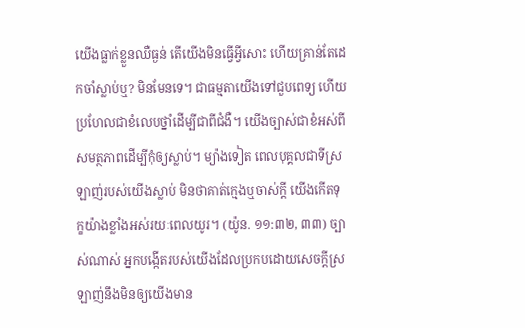យើងធ្លាក់ខ្លួនឈឺធ្ងន់ តើយើងមិនធ្វើអ្វីសោះ ហើយគ្រាន់តែដេកចាំស្លាប់ឬ? មិនមែនទេ។ ជាធម្មតាយើងទៅជួបពេទ្យ ហើយប្រហែលជាខំលេបថ្នាំដើម្បីជាពីជំងឺ។ យើងច្បាស់ជាខំអស់ពីសមត្ថភាពដើម្បីកុំឲ្យស្លាប់។ ម្យ៉ាងទៀត ពេលបុគ្គលជាទីស្រឡាញ់របស់យើងស្លាប់ មិនថាគាត់ក្មេងឬចាស់ក្ដី យើងកើតទុក្ខយ៉ាងខ្លាំងអស់រយៈពេលយូរ។ (យ៉ូន. ១១:៣២, ៣៣) ច្បាស់ណាស់ អ្នកបង្កើតរបស់យើងដែលប្រកបដោយសេចក្ដីស្រឡាញ់នឹងមិនឲ្យយើងមាន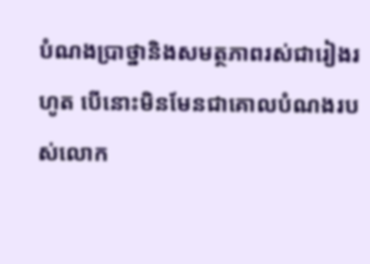បំណងប្រាថ្នានិងសមត្ថភាពរស់ជារៀងរហូត បើនោះមិនមែនជាគោលបំណងរបស់លោក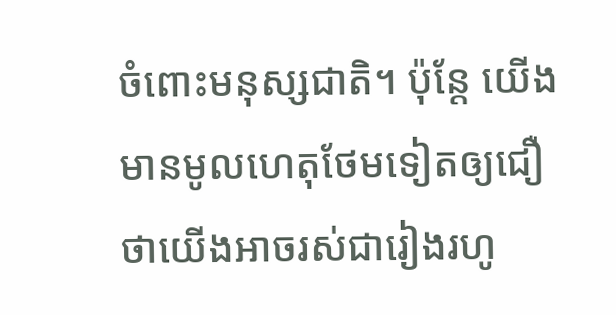ចំពោះមនុស្សជាតិ។ ប៉ុន្តែ យើងមានមូលហេតុថែមទៀតឲ្យជឿថាយើងអាចរស់ជារៀងរហូ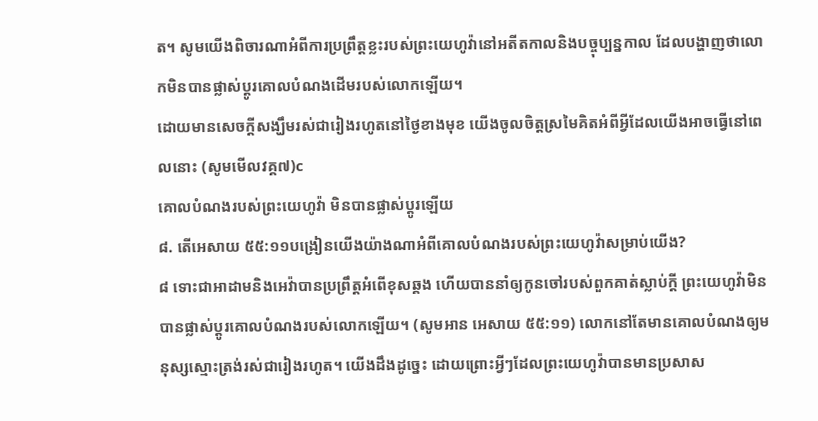ត។ សូមយើងពិចារណាអំពីការប្រព្រឹត្តខ្លះរបស់ព្រះយេហូវ៉ានៅអតីតកាលនិងបច្ចុប្បន្នកាល ដែលបង្ហាញថាលោកមិនបានផ្លាស់ប្ដូរគោលបំណងដើមរបស់លោកឡើយ។
ដោយមានសេចក្ដីសង្ឃឹមរស់ជារៀងរហូតនៅថ្ងៃខាងមុខ យើងចូលចិត្តស្រមៃគិតអំពីអ្វីដែលយើងអាចធ្វើនៅពេលនោះ (សូមមើលវគ្គ៧)c
គោលបំណងរបស់ព្រះយេហូវ៉ា មិនបានផ្លាស់ប្ដូរឡើយ
៨. តើអេសាយ ៥៥:១១បង្រៀនយើងយ៉ាងណាអំពីគោលបំណងរបស់ព្រះយេហូវ៉ាសម្រាប់យើង?
៨ ទោះជាអាដាមនិងអេវ៉ាបានប្រព្រឹត្តអំពើខុសឆ្គង ហើយបាននាំឲ្យកូនចៅរបស់ពួកគាត់ស្លាប់ក្ដី ព្រះយេហូវ៉ាមិនបានផ្លាស់ប្ដូរគោលបំណងរបស់លោកឡើយ។ (សូមអាន អេសាយ ៥៥:១១) លោកនៅតែមានគោលបំណងឲ្យមនុស្សស្មោះត្រង់រស់ជារៀងរហូត។ យើងដឹងដូច្នេះ ដោយព្រោះអ្វីៗដែលព្រះយេហូវ៉ាបានមានប្រសាស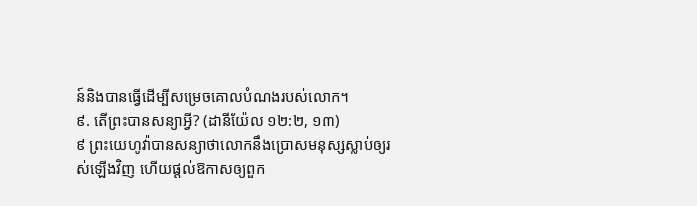ន៍និងបានធ្វើដើម្បីសម្រេចគោលបំណងរបស់លោក។
៩. តើព្រះបានសន្យាអ្វី? (ដានីយ៉ែល ១២:២, ១៣)
៩ ព្រះយេហូវ៉ាបានសន្យាថាលោកនឹងប្រោសមនុស្សស្លាប់ឲ្យរស់ឡើងវិញ ហើយផ្ដល់ឱកាសឲ្យពួក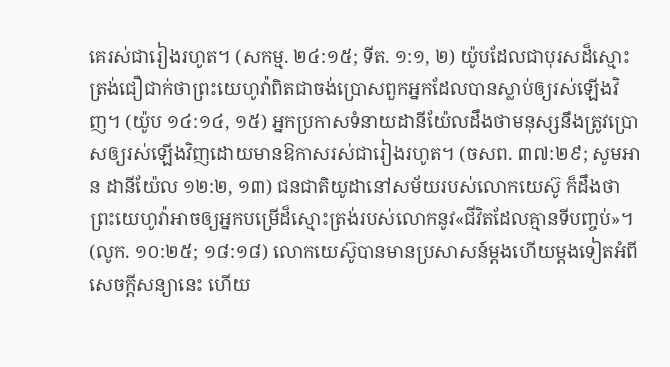គេរស់ជារៀងរហូត។ (សកម្ម. ២៤:១៥; ទីត. ១:១, ២) យ៉ូបដែលជាបុរសដ៏ស្មោះត្រង់ជឿជាក់ថាព្រះយេហូវ៉ាពិតជាចង់ប្រោសពួកអ្នកដែលបានស្លាប់ឲ្យរស់ឡើងវិញ។ (យ៉ូប ១៤:១៤, ១៥) អ្នកប្រកាសទំនាយដានីយ៉ែលដឹងថាមនុស្សនឹងត្រូវប្រោសឲ្យរស់ឡើងវិញដោយមានឱកាសរស់ជារៀងរហូត។ (ចសព. ៣៧:២៩; សូមអាន ដានីយ៉ែល ១២:២, ១៣) ជនជាតិយូដានៅសម័យរបស់លោកយេស៊ូ ក៏ដឹងថាព្រះយេហូវ៉ាអាចឲ្យអ្នកបម្រើដ៏ស្មោះត្រង់របស់លោកនូវ«ជីវិតដែលគ្មានទីបញ្ចប់»។ (លូក. ១០:២៥; ១៨:១៨) លោកយេស៊ូបានមានប្រសាសន៍ម្ដងហើយម្ដងទៀតអំពីសេចក្ដីសន្យានេះ ហើយ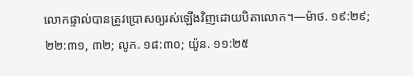លោកផ្ទាល់បានត្រូវប្រោសឲ្យរស់ឡើងវិញដោយបិតាលោក។—ម៉ាថ. ១៩:២៩; ២២:៣១, ៣២; លូក. ១៨:៣០; យ៉ូន. ១១:២៥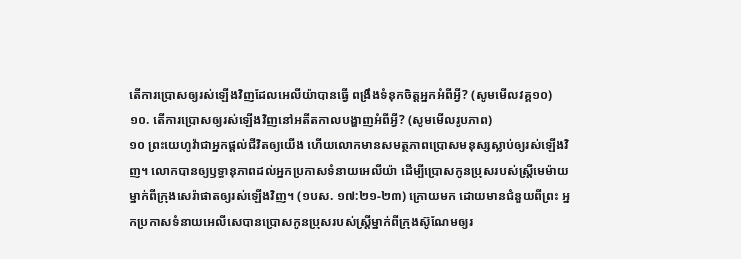តើការប្រោសឲ្យរស់ឡើងវិញដែលអេលីយ៉ាបានធ្វើ ពង្រឹងទំនុកចិត្តអ្នកអំពីអ្វី? (សូមមើលវគ្គ១០)
១០. តើការប្រោសឲ្យរស់ឡើងវិញនៅអតីតកាលបង្ហាញអំពីអ្វី? (សូមមើលរូបភាព)
១០ ព្រះយេហូវ៉ាជាអ្នកផ្ដល់ជីវិតឲ្យយើង ហើយលោកមានសមត្ថភាពប្រោសមនុស្សស្លាប់ឲ្យរស់ឡើងវិញ។ លោកបានឲ្យឫទ្ធានុភាពដល់អ្នកប្រកាសទំនាយអេលីយ៉ា ដើម្បីប្រោសកូនប្រុសរបស់ស្ត្រីមេម៉ាយម្នាក់ពីក្រុងសេរ៉ាផាតឲ្យរស់ឡើងវិញ។ (១បស. ១៧:២១-២៣) ក្រោយមក ដោយមានជំនួយពីព្រះ អ្នកប្រកាសទំនាយអេលីសេបានប្រោសកូនប្រុសរបស់ស្ត្រីម្នាក់ពីក្រុងស៊ូណែមឲ្យរ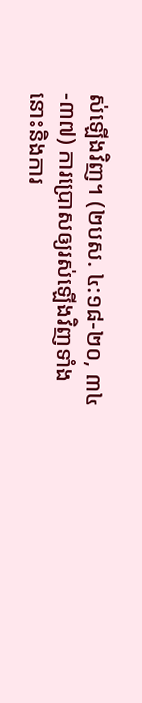ស់ឡើងវិញ។ (២បស. ៤:១៨-២០, ៣៤-៣៧) ការប្រោសឲ្យរស់ឡើងវិញទាំងនោះនិងការ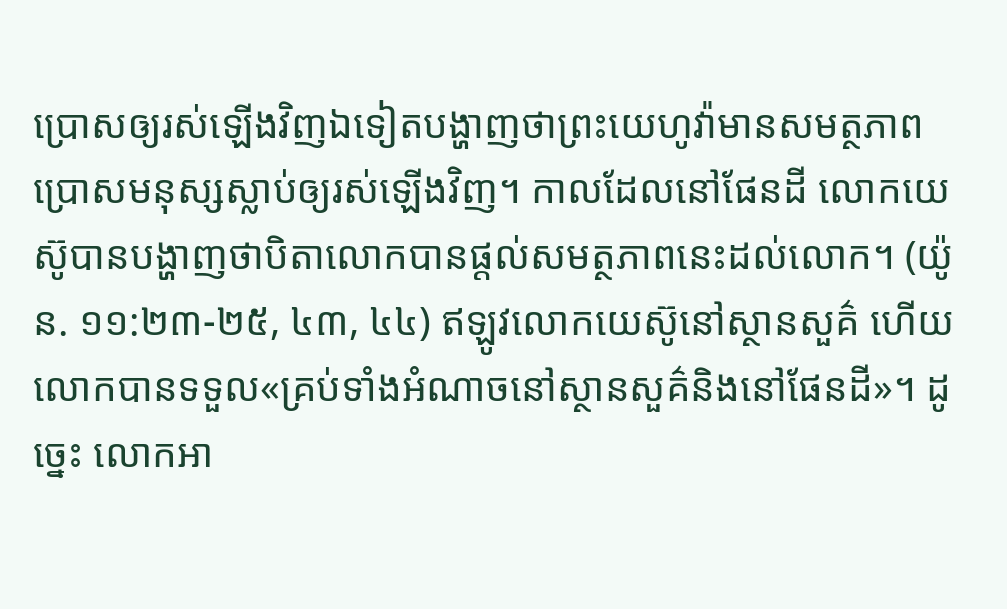ប្រោសឲ្យរស់ឡើងវិញឯទៀតបង្ហាញថាព្រះយេហូវ៉ាមានសមត្ថភាពប្រោសមនុស្សស្លាប់ឲ្យរស់ឡើងវិញ។ កាលដែលនៅផែនដី លោកយេស៊ូបានបង្ហាញថាបិតាលោកបានផ្ដល់សមត្ថភាពនេះដល់លោក។ (យ៉ូន. ១១:២៣-២៥, ៤៣, ៤៤) ឥឡូវលោកយេស៊ូនៅស្ថានសួគ៌ ហើយលោកបានទទួល«គ្រប់ទាំងអំណាចនៅស្ថានសួគ៌និងនៅផែនដី»។ ដូច្នេះ លោកអា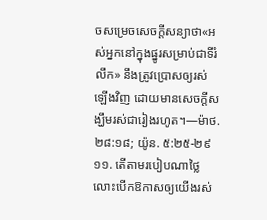ចសម្រេចសេចក្ដីសន្យាថា«អស់អ្នកនៅក្នុងផ្នូរសម្រាប់ជាទីរំលឹក» នឹងត្រូវប្រោសឲ្យរស់ឡើងវិញ ដោយមានសេចក្ដីសង្ឃឹមរស់ជារៀងរហូត។—ម៉ាថ. ២៨:១៨; យ៉ូន. ៥:២៥-២៩
១១. តើតាមរបៀបណាថ្លៃលោះបើកឱកាសឲ្យយើងរស់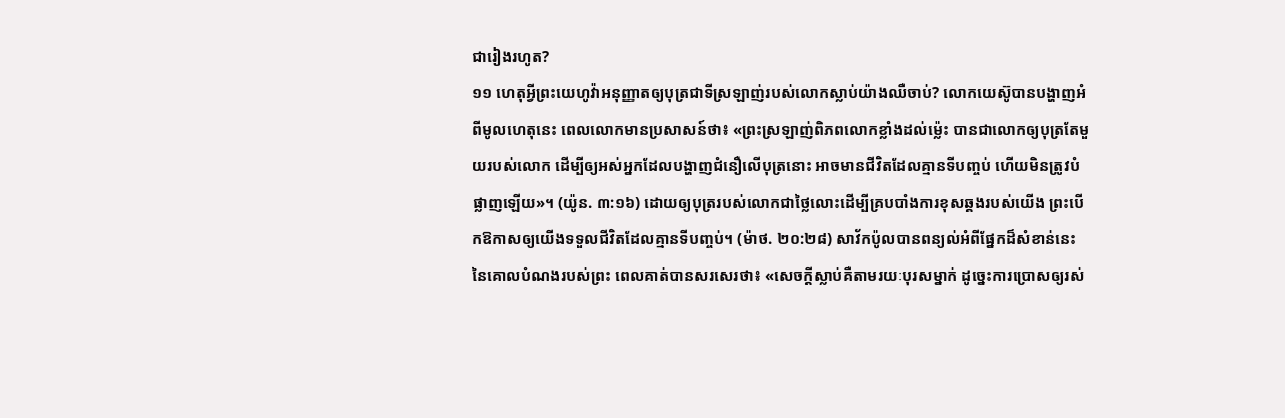ជារៀងរហូត?
១១ ហេតុអ្វីព្រះយេហូវ៉ាអនុញ្ញាតឲ្យបុត្រជាទីស្រឡាញ់របស់លោកស្លាប់យ៉ាងឈឺចាប់? លោកយេស៊ូបានបង្ហាញអំពីមូលហេតុនេះ ពេលលោកមានប្រសាសន៍ថា៖ «ព្រះស្រឡាញ់ពិភពលោកខ្លាំងដល់ម្ល៉េះ បានជាលោកឲ្យបុត្រតែមួយរបស់លោក ដើម្បីឲ្យអស់អ្នកដែលបង្ហាញជំនឿលើបុត្រនោះ អាចមានជីវិតដែលគ្មានទីបញ្ចប់ ហើយមិនត្រូវបំផ្លាញឡើយ»។ (យ៉ូន. ៣:១៦) ដោយឲ្យបុត្ររបស់លោកជាថ្លៃលោះដើម្បីគ្របបាំងការខុសឆ្គងរបស់យើង ព្រះបើកឱកាសឲ្យយើងទទួលជីវិតដែលគ្មានទីបញ្ចប់។ (ម៉ាថ. ២០:២៨) សាវ័កប៉ូលបានពន្យល់អំពីផ្នែកដ៏សំខាន់នេះនៃគោលបំណងរបស់ព្រះ ពេលគាត់បានសរសេរថា៖ «សេចក្ដីស្លាប់គឺតាមរយៈបុរសម្នាក់ ដូច្នេះការប្រោសឲ្យរស់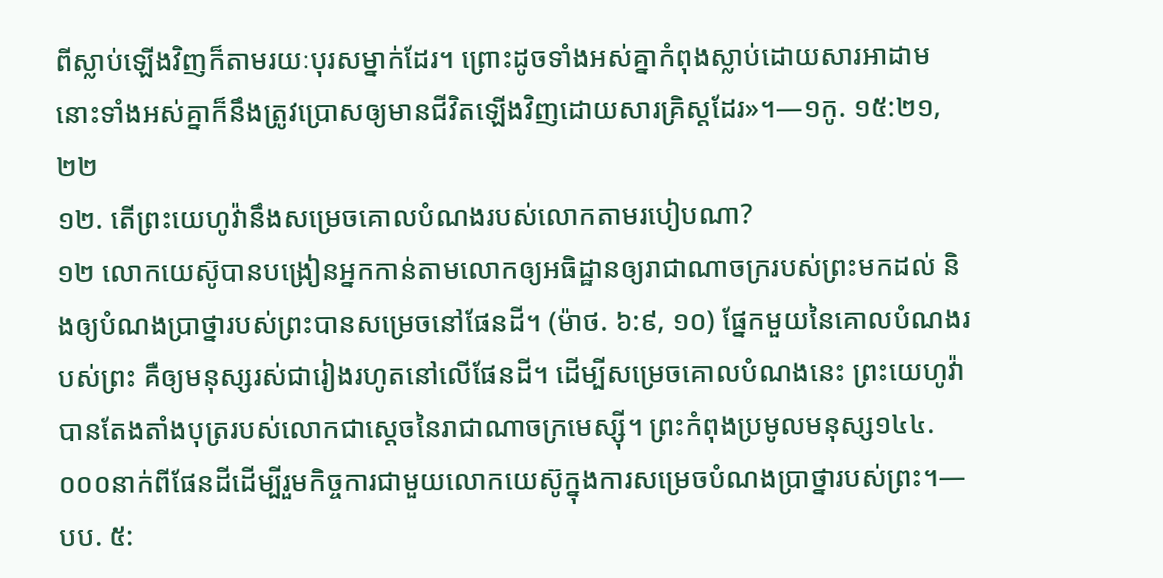ពីស្លាប់ឡើងវិញក៏តាមរយៈបុរសម្នាក់ដែរ។ ព្រោះដូចទាំងអស់គ្នាកំពុងស្លាប់ដោយសារអាដាម នោះទាំងអស់គ្នាក៏នឹងត្រូវប្រោសឲ្យមានជីវិតឡើងវិញដោយសារគ្រិស្តដែរ»។—១កូ. ១៥:២១, ២២
១២. តើព្រះយេហូវ៉ានឹងសម្រេចគោលបំណងរបស់លោកតាមរបៀបណា?
១២ លោកយេស៊ូបានបង្រៀនអ្នកកាន់តាមលោកឲ្យអធិដ្ឋានឲ្យរាជាណាចក្ររបស់ព្រះមកដល់ និងឲ្យបំណងប្រាថ្នារបស់ព្រះបានសម្រេចនៅផែនដី។ (ម៉ាថ. ៦:៩, ១០) ផ្នែកមួយនៃគោលបំណងរបស់ព្រះ គឺឲ្យមនុស្សរស់ជារៀងរហូតនៅលើផែនដី។ ដើម្បីសម្រេចគោលបំណងនេះ ព្រះយេហូវ៉ាបានតែងតាំងបុត្ររបស់លោកជាស្ដេចនៃរាជាណាចក្រមេស្ស៊ី។ ព្រះកំពុងប្រមូលមនុស្ស១៤៤.០០០នាក់ពីផែនដីដើម្បីរួមកិច្ចការជាមួយលោកយេស៊ូក្នុងការសម្រេចបំណងប្រាថ្នារបស់ព្រះ។—បប. ៥: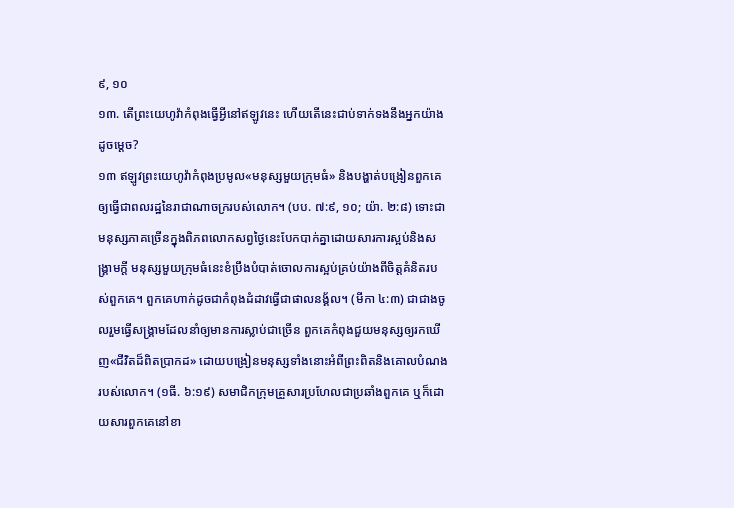៩, ១០
១៣. តើព្រះយេហូវ៉ាកំពុងធ្វើអ្វីនៅឥឡូវនេះ ហើយតើនេះជាប់ទាក់ទងនឹងអ្នកយ៉ាងដូចម្ដេច?
១៣ ឥឡូវព្រះយេហូវ៉ាកំពុងប្រមូល«មនុស្សមួយក្រុមធំ» និងបង្ហាត់បង្រៀនពួកគេឲ្យធ្វើជាពលរដ្ឋនៃរាជាណាចក្ររបស់លោក។ (បប. ៧:៩, ១០; យ៉ា. ២:៨) ទោះជាមនុស្សភាគច្រើនក្នុងពិភពលោកសព្វថ្ងៃនេះបែកបាក់គ្នាដោយសារការស្អប់និងសង្គ្រាមក្ដី មនុស្សមួយក្រុមធំនេះខំប្រឹងបំបាត់ចោលការស្អប់គ្រប់យ៉ាងពីចិត្តគំនិតរបស់ពួកគេ។ ពួកគេហាក់ដូចជាកំពុងដំដាវធ្វើជាផាលនង្គ័ល។ (មីកា ៤:៣) ជាជាងចូលរួមធ្វើសង្គ្រាមដែលនាំឲ្យមានការស្លាប់ជាច្រើន ពួកគេកំពុងជួយមនុស្សឲ្យរកឃើញ«ជីវិតដ៏ពិតប្រាកដ» ដោយបង្រៀនមនុស្សទាំងនោះអំពីព្រះពិតនិងគោលបំណងរបស់លោក។ (១ធី. ៦:១៩) សមាជិកក្រុមគ្រួសារប្រហែលជាប្រឆាំងពួកគេ ឬក៏ដោយសារពួកគេនៅខា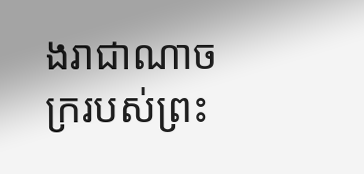ងរាជាណាចក្ររបស់ព្រះ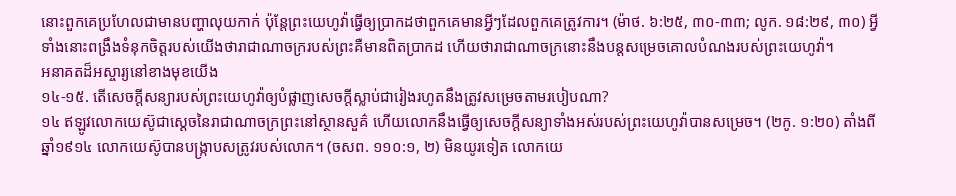នោះពួកគេប្រហែលជាមានបញ្ហាលុយកាក់ ប៉ុន្តែព្រះយេហូវ៉ាធ្វើឲ្យប្រាកដថាពួកគេមានអ្វីៗដែលពួកគេត្រូវការ។ (ម៉ាថ. ៦:២៥, ៣០-៣៣; លូក. ១៨:២៩, ៣០) អ្វីទាំងនោះពង្រឹងទំនុកចិត្តរបស់យើងថារាជាណាចក្ររបស់ព្រះគឺមានពិតប្រាកដ ហើយថារាជាណាចក្រនោះនឹងបន្ដសម្រេចគោលបំណងរបស់ព្រះយេហូវ៉ា។
អនាគតដ៏អស្ចារ្យនៅខាងមុខយើង
១៤-១៥. តើសេចក្ដីសន្យារបស់ព្រះយេហូវ៉ាឲ្យបំផ្លាញសេចក្ដីស្លាប់ជារៀងរហូតនឹងត្រូវសម្រេចតាមរបៀបណា?
១៤ ឥឡូវលោកយេស៊ូជាស្ដេចនៃរាជាណាចក្រព្រះនៅស្ថានសួគ៌ ហើយលោកនឹងធ្វើឲ្យសេចក្ដីសន្យាទាំងអស់របស់ព្រះយេហូវ៉ាបានសម្រេច។ (២កូ. ១:២០) តាំងពីឆ្នាំ១៩១៤ លោកយេស៊ូបានបង្ក្រាបសត្រូវរបស់លោក។ (ចសព. ១១០:១, ២) មិនយូរទៀត លោកយេ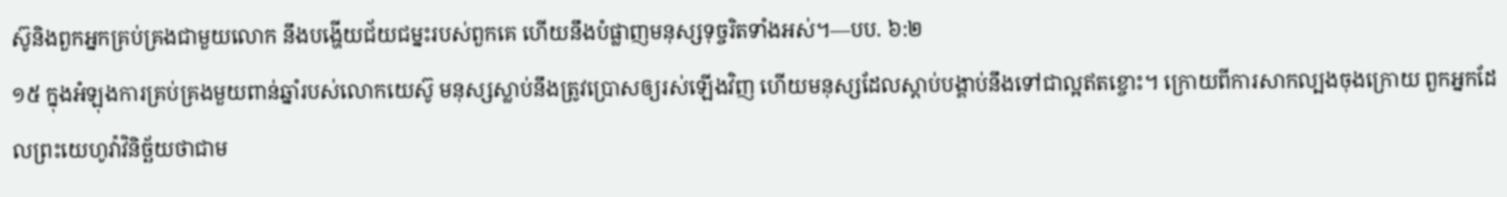ស៊ូនិងពួកអ្នកគ្រប់គ្រងជាមួយលោក នឹងបង្ហើយជ័យជម្នះរបស់ពួកគេ ហើយនឹងបំផ្លាញមនុស្សទុច្ចរិតទាំងអស់។—បប. ៦:២
១៥ ក្នុងអំឡុងការគ្រប់គ្រងមួយពាន់ឆ្នាំរបស់លោកយេស៊ូ មនុស្សស្លាប់នឹងត្រូវប្រោសឲ្យរស់ឡើងវិញ ហើយមនុស្សដែលស្ដាប់បង្គាប់នឹងទៅជាល្អឥតខ្ចោះ។ ក្រោយពីការសាកល្បងចុងក្រោយ ពួកអ្នកដែលព្រះយេហូវ៉ាវិនិច្ឆ័យថាជាម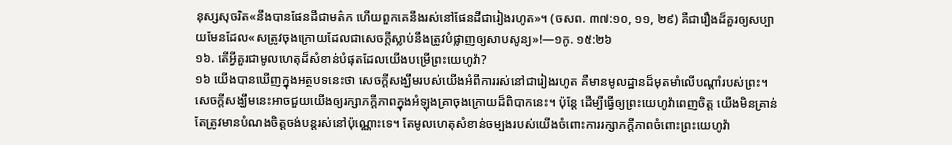នុស្សសុចរិត«នឹងបានផែនដីជាមត៌ក ហើយពួកគេនឹងរស់នៅផែនដីជារៀងរហូត»។ (ចសព. ៣៧:១០, ១១, ២៩) គឺជារឿងដ៏គួរឲ្យសប្បាយមែនដែល«សត្រូវចុងក្រោយដែលជាសេចក្ដីស្លាប់នឹងត្រូវបំផ្លាញឲ្យសាបសូន្យ»!—១កូ. ១៥:២៦
១៦. តើអ្វីគួរជាមូលហេតុដ៏សំខាន់បំផុតដែលយើងបម្រើព្រះយេហូវ៉ា?
១៦ យើងបានឃើញក្នុងអត្ថបទនេះថា សេចក្ដីសង្ឃឹមរបស់យើងអំពីការរស់នៅជារៀងរហូត គឺមានមូលដ្ឋានដ៏មុតមាំលើបណ្ដាំរបស់ព្រះ។ សេចក្ដីសង្ឃឹមនេះអាចជួយយើងឲ្យរក្សាភក្ដីភាពក្នុងអំឡុងគ្រាចុងក្រោយដ៏ពិបាកនេះ។ ប៉ុន្តែ ដើម្បីធ្វើឲ្យព្រះយេហូវ៉ាពេញចិត្ត យើងមិនគ្រាន់តែត្រូវមានបំណងចិត្តចង់បន្ដរស់នៅប៉ុណ្ណោះទេ។ តែមូលហេតុសំខាន់ចម្បងរបស់យើងចំពោះការរក្សាភក្ដីភាពចំពោះព្រះយេហូវ៉ា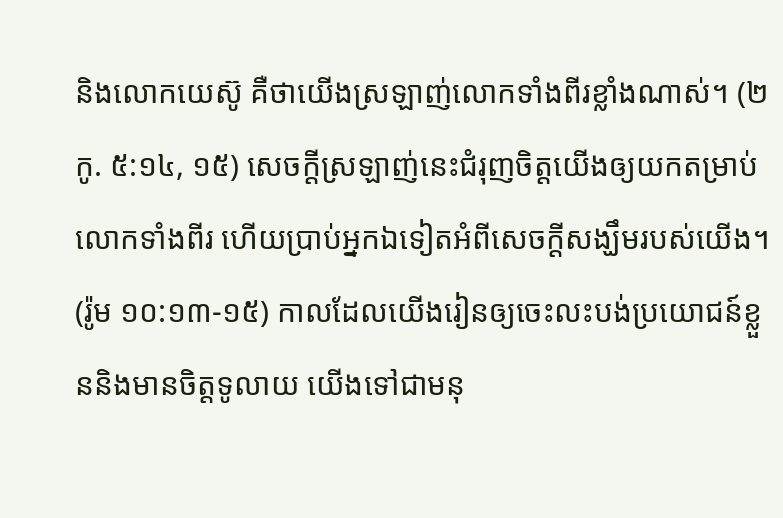និងលោកយេស៊ូ គឺថាយើងស្រឡាញ់លោកទាំងពីរខ្លាំងណាស់។ (២កូ. ៥:១៤, ១៥) សេចក្ដីស្រឡាញ់នេះជំរុញចិត្តយើងឲ្យយកតម្រាប់លោកទាំងពីរ ហើយប្រាប់អ្នកឯទៀតអំពីសេចក្ដីសង្ឃឹមរបស់យើង។ (រ៉ូម ១០:១៣-១៥) កាលដែលយើងរៀនឲ្យចេះលះបង់ប្រយោជន៍ខ្លួននិងមានចិត្តទូលាយ យើងទៅជាមនុ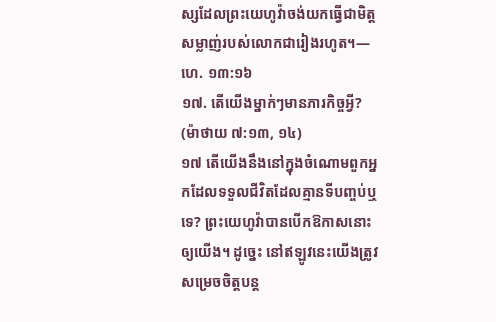ស្សដែលព្រះយេហូវ៉ាចង់យកធ្វើជាមិត្តសម្លាញ់របស់លោកជារៀងរហូត។—ហេ. ១៣:១៦
១៧. តើយើងម្នាក់ៗមានភារកិច្ចអ្វី? (ម៉ាថាយ ៧:១៣, ១៤)
១៧ តើយើងនឹងនៅក្នុងចំណោមពួកអ្នកដែលទទួលជីវិតដែលគ្មានទីបញ្ចប់ឬទេ? ព្រះយេហូវ៉ាបានបើកឱកាសនោះឲ្យយើង។ ដូច្នេះ នៅឥឡូវនេះយើងត្រូវសម្រេចចិត្តបន្ដ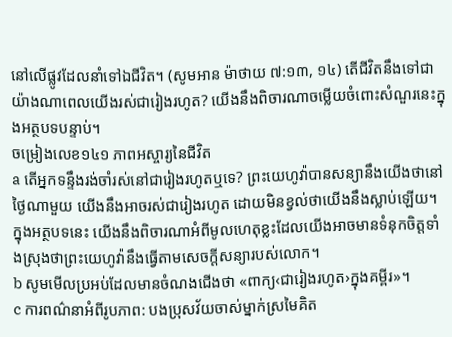នៅលើផ្លូវដែលនាំទៅឯជីវិត។ (សូមអាន ម៉ាថាយ ៧:១៣, ១៤) តើជីវិតនឹងទៅជាយ៉ាងណាពេលយើងរស់ជារៀងរហូត? យើងនឹងពិចារណាចម្លើយចំពោះសំណួរនេះក្នុងអត្ថបទបន្ទាប់។
ចម្រៀងលេខ១៤១ ភាពអស្ចារ្យនៃជីវិត
a តើអ្នកទន្ទឹងរង់ចាំរស់នៅជារៀងរហូតឬទេ? ព្រះយេហូវ៉ាបានសន្យានឹងយើងថានៅថ្ងៃណាមួយ យើងនឹងអាចរស់ជារៀងរហូត ដោយមិនខ្វល់ថាយើងនឹងស្លាប់ឡើយ។ ក្នុងអត្ថបទនេះ យើងនឹងពិចារណាអំពីមូលហេតុខ្លះដែលយើងអាចមានទំនុកចិត្តទាំងស្រុងថាព្រះយេហូវ៉ានឹងធ្វើតាមសេចក្ដីសន្យារបស់លោក។
b សូមមើលប្រអប់ដែលមានចំណងជើងថា «ពាក្យ‹ជារៀងរហូត›ក្នុងគម្ពីរ»។
c ការពណ៌នាអំពីរូបភាព: បងប្រុសវ័យចាស់ម្នាក់ស្រមៃគិត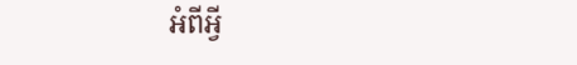អំពីអ្វី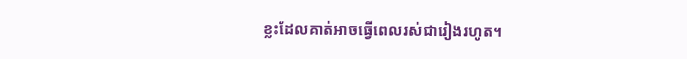ខ្លះដែលគាត់អាចធ្វើពេលរស់ជារៀងរហូត។